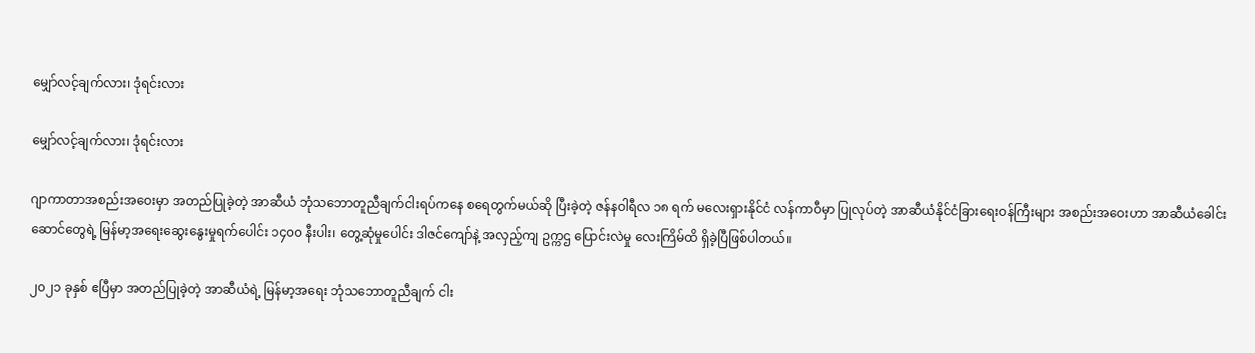မျှော်လင့်ချက်လား၊ ဒုံရင်းလား

မျှော်လင့်ချက်လား၊ ဒုံရင်းလား

ဂျာကာတာအစည်းအဝေးမှာ အတည်ပြုခဲ့တဲ့ အာဆီယံ ဘုံသဘောတူညီချက်ငါးရပ်ကနေ စရေတွက်မယ်ဆို ပြီးခဲ့တဲ့ ဇန်နဝါရီလ ၁၈ ရက် မလေးရှားနိုင်ငံ လန်ကာဝီမှာ ပြုလုပ်တဲ့ အာဆီယံနိုင်ငံခြားရေးဝန်ကြီးများ အစည်းအဝေးဟာ အာဆီယံခေါင်းဆောင်တွေရဲ့ မြန်မာ့အရေးဆွေးနွေးမှုရက်ပေါင်း ၁၄၀၀ နီးပါး၊ တွေ့ဆုံမှုပေါင်း ဒါဇင်ကျော်နဲ့ အလှည့်ကျ ဥက္ကဌ ပြောင်းလဲမှု လေးကြိမ်ထိ ရှိခဲ့ပြီဖြစ်ပါတယ်။

၂၀၂၁ ခုနှစ် ဧပြီမှာ အတည်ပြုခဲ့တဲ့ အာဆီယံရဲ့ မြန်မာ့အရေး ဘုံသဘောတူညီချက် ငါး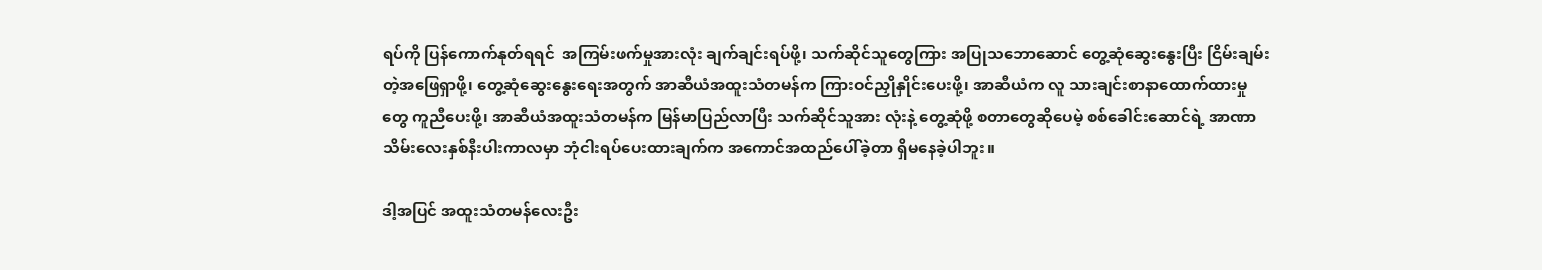ရပ်ကို ပြန်‌ကောက်နုတ်ရရင်  အကြမ်းဖက်မှုအားလုံး ချက်ချင်းရပ်ဖို့၊ သက်ဆိုင်သူတွေကြား အပြုသဘောဆောင် တွေ့ဆုံဆွေးနွေးပြီး ငြိမ်းချမ်းတဲ့အဖြေရှာဖို့၊ တွေ့ဆုံဆွေးနွေးရေးအတွက် အာဆီယံအထူးသံတမန်က ကြားဝင်ညှိုနှိုင်းပေးဖို့၊ အာဆီယံက လူ သားချင်းစာနာထောက်ထားမှုတွေ ကူညီပေးဖို့၊ အာဆီယံအထူးသံတမန်က မြန်မာပြည်လာပြီး သက်ဆိုင်သူအား လုံးနဲ့ တွေ့ဆုံဖို့ စတာတွေဆိုပေမဲ့ စစ်ခေါင်းဆောင်ရဲ့ အာဏာသိမ်းလေးနှစ်နီးပါးကာလမှာ ဘုံငါးရပ်ပေးထားချက်က အကောင်အထည်ပေါ်ခဲ့တာ ရှိမနေခဲ့ပါဘူး။

ဒါ့အပြင် အထူးသံတမန်လေးဦး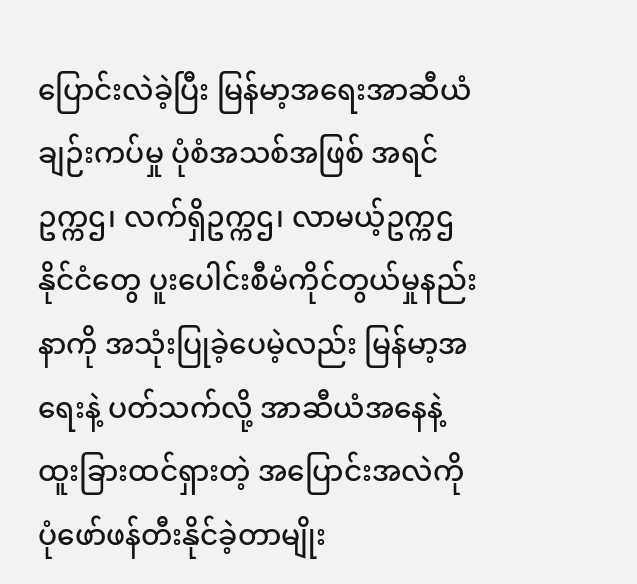ပြောင်းလဲခဲ့ပြီး မြန်မာ့အရေးအာဆီယံချဉ်းကပ်မှု ပုံစံအသစ်အဖြစ် အရင်ဥက္ကဌ၊ လက်ရှိဥက္ကဌ၊ လာမယ့်ဥက္ကဌ နိုင်ငံတွေ ပူးပေါင်းစီမံကိုင်တွယ်မှုနည်းနာကို အသုံးပြုခဲ့ပေမဲ့လည်း မြန်မာ့အရေးနဲ့ ပတ်သက်လို့ အာဆီယံအနေနဲ့ ထူးခြားထင်ရှားတဲ့ အပြောင်းအလဲကို ပုံဖော်ဖန်တီးနိုင်ခဲ့တာမျိုး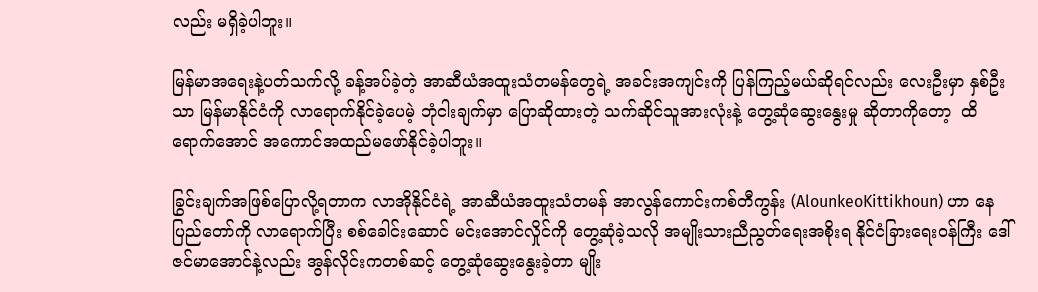လည်း မရှိခဲ့ပါဘူး။

မြန်မာအရေးနဲ့ပတ်သက်လို့ ခန့်အပ်ခဲ့တဲ့ အာဆီယံအထူးသံတမန်တွေရဲ့ အခင်းအကျင်းကို ပြန်ကြည့်မယ်ဆိုရင်လည်း လေးဦးမှာ နှစ်ဦးသာ မြန်မာနိုင်ငံကို လာရောက်နိုင်ခဲ့ပေမဲ့ ဘုံငါးချက်မှာ ပြောဆိုထားတဲ့ သက်ဆိုင်သူအားလုံးနဲ့ တွေ့ဆုံဆွေးနွေးမှု ဆိုတာကိုတော့  ထိရောက်အောင် အကောင်အထည်မဖော်နိုင်ခဲ့ပါဘူး။

ခြွင်းချက်အဖြစ်ပြောလို့ရတာက လာအိုနိုင်ငံရဲ့ အာဆီယံအထူးသံတမန် အာလွန်ကောင်းကစ်တီကွန်း (AlounkeoKittikhoun) ဟာ နေပြည်တော်ကို လာရောက်ပြီး စစ်ခေါင်းဆောင် မင်းအောင်လှိုင်ကို တွေ့ဆုံခဲ့သလို အမျိုးသားညီညွတ်ရေးအစိုးရ နိုင်ငံခြားရေးဝန်ကြီး ဒေါ်ဇင်မာအောင်နဲ့လည်း အွန်လိုင်းကတစ်ဆင့် တွေ့ဆုံဆွေးနွေးခဲ့တာ မျိုး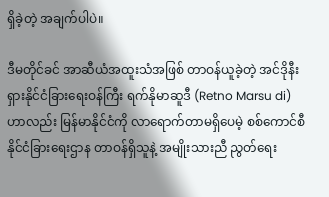ရှိခဲ့တဲ့ အချက်ပါပဲ။

ဒီမတိုင်ခင် အာဆီယံအထူးသံအဖြစ် တာဝန်ယူခဲ့တဲ့ အင်ဒိုနီးရှားနိုင်ငံခြားရေးဝန်ကြီး ရက်နိုမာဆူဒီ (Retno Marsu di) ဟာလည်း မြန်မာနိုင်ငံကို လာရောက်တာမရှိပေမဲ့ စစ်ကောင်စီနိုင်ငံခြားရေးဌာန တာဝန်ရှိသူနဲ့ အမျိုးသားညီ ညွတ်ရေး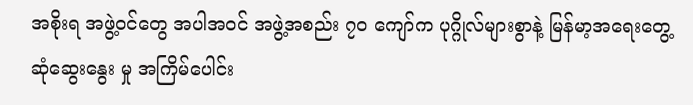အစိုးရ အဖွဲ့ဝင်တွေ အပါအဝင် အဖွဲ့အစည်း ၇၀ ကျော်က ပုဂ္ဂိုလ်များစွာနဲ့ မြန်မာ့အရေးတွေ့ဆုံဆွေးနွေး မှု အကြိမ်ပေါင်း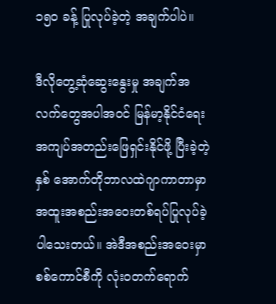၁၅၀ ခန့် ပြုလုပ်ခဲ့တဲ့ အချက်ပါပဲ။

ဒီလိုတွေ့ဆုံဆွေးနွေးမှု အချက်အလက်တွေအပါအဝင် မြန်မာ့နိုင်ငံရေးအကျပ်အတည်းဖြေရှင်းနိုင်ဖို့ ပြီးခဲ့တဲ့နှစ် အောက်တိုဘာလထဲဂျာကာတာမှာ အထူးအစည်းအဝေးတစ်ရပ်ပြုလုပ်ခဲ့ပါသေးတယ်။ အဲဒီအစည်းအဝေးမှာ စစ်ကောင်စီကို လုံးဝတက်ရောက်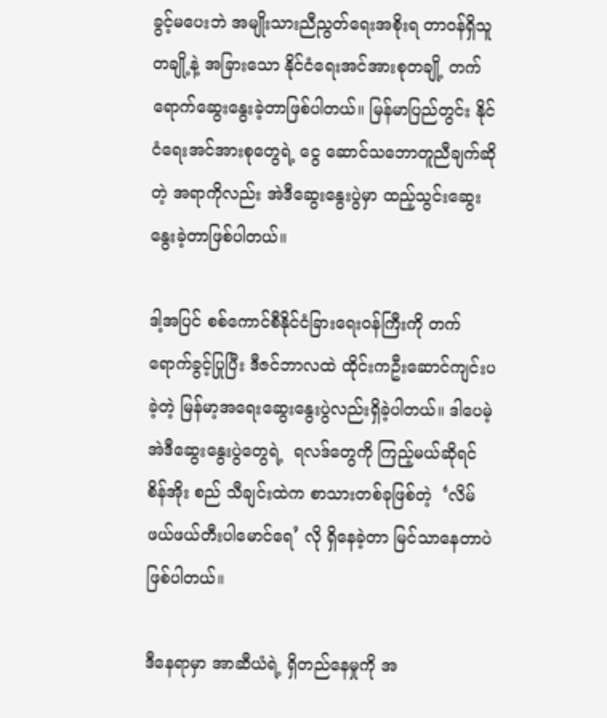ခွင့်မပေးဘဲ အမျိုးသားညီညွတ်ရေးအစိုးရ တာဝန်ရှိသူတချို့နဲ့ အခြားသော နိုင်ငံရေးအင်အားစုတချို့ တက်ရောက်ဆွေးနွေးခဲ့တာဖြစ်ပါတယ်။ မြန်မာပြည်တွင်း နိုင်ငံရေးအင်အားစုတွေရဲ့ ငွေ ဆောင်သဘောတူညီချက်ဆိုတဲ့ အရာကိုလည်း အဲဒီဆွေးနွေးပွဲမှာ ထည့်သွင်းဆွေးနွေးခဲ့တာဖြစ်ပါတယ်။

ဒါ့အပြင် စစ်ကောင်စီနိုင်ငံခြားရေးဝန်ကြီးကို တက်ရောက်ခွင့်ပြုပြီး ဒီဇင်ဘာလထဲ ထိုင်းကဦးဆောင်ကျင်းပခဲ့တဲ့ မြန်မာ့အရေးဆွေးနွေးပွဲလည်းရှိခဲ့ပါတယ်။ ဒါပေမဲ့ အဲဒီဆွေး‌နွေးပွဲတွေရဲ့  ရလဒ်တွေကို ကြည့်မယ်ဆိုရင် စိန်အိုး စည် သီချင်းထဲက စာသားတစ်ခုဖြစ်တဲ့  ‘လိမ်ဖယ်ဖယ်တီးပါမောင်ရေ’ လို ရှိနေခဲ့တာ မြင်သာနေတာပဲ ဖြစ်ပါတယ်။

ဒီနေရာမှာ အာဆီယံရဲ့ ရှိတည်နေမှုကို အ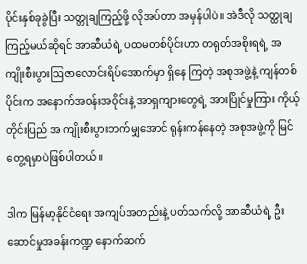ပိုင်းနှစ်ခုခွဲပြီး သတ္တုချကြည့်ဖို့ လိုအပ်တာ အမှန်ပါပဲ။ အဲဒီလို သတ္ထုချ ကြည့်မယ်ဆိုရင် အာဆီယံရဲ့ ပထမတစ်ပိုင်းဟာ တရုတ်အစိုးရရဲ့ အကျိုးစီးပွားဩဇာလောင်းရိပ်အောက်မှာ ရှိနေ ကြတဲ့ အစုအဖွဲ့နဲ့ ကျန်တစ်ပိုင်းက အနောက်အဝန်းအဝိုင်းနဲ့ အာရှကျားတွေရဲ့ အားပြိုင်မှုကြား ကိုယ့်တိုင်းပြည် အ ကျိုးစီးပွားဘက်မျှအောင် ရုန်းကန်နေတဲ့ အစုအဖွဲ့ကို မြင်တွေ့ရမှာပဲဖြစ်ပါတယ်။

ဒါက မြန်မာ့နိုင်ငံရေး အကျပ်အတည်းနဲ့ ပတ်သက်လို့ အာဆီယံရဲ့ ဦးဆောင်မှုအခန်းကဏ္ဍ နောက်ဆက်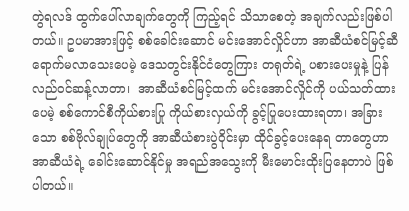တွဲရလဒ် ထွက်ပေါ်လာချက်တွေကို ကြည့်ရင် သိသာစေတဲ့ အချက်လည်းဖြစ်ပါတယ်။ ဥပမာအားဖြင့် စစ်ခေါင်းဆောင် မင်းအောင်လှိုင်ဟာ အာဆီယံစင်မြင့်ဆီ ရောက်မလာသေးပေမဲ့ ဒေသတွင်းနိုင်ငံတွေကြား တရုတ်ရဲ့ ပစားပေးမှုနဲ့ ပြန် လည်ဝင်ဆန့်လာတာ၊  အာဆီယံစင်မြင့်ထက် မင်းအောင်လှိုင်ကို ပယ်သတ်ထားပေမဲ့ စစ်ကောင်စီကိုယ်စားပြု ကိုယ်စားလှယ်ကို ခွင့်ပြုပေးထားရတာ၊ အခြားသော စစ်ဗိုလ်ချုပ်တွေကို အာဆီယံစားပွဲဝိုင်းမှာ ထိုင်ခွင့်ပေးနေရ တာတွေဟာ အာဆီယံရဲ့ ခေါင်းဆောင်နိုင်မှု အရည်အသွေးကို မီးမောင်းထိုးပြနေတာပဲ ဖြစ်ပါတယ်။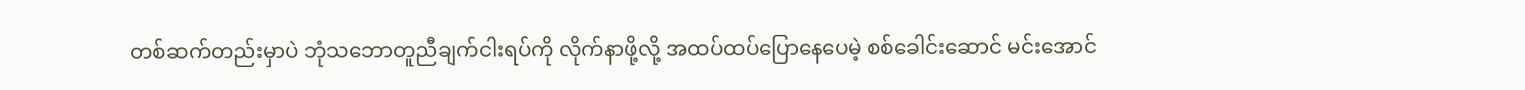တစ်ဆက်တည်းမှာပဲ ဘုံသဘောတူညီချက်ငါးရပ်ကို လိုက်နာဖို့လို့ အထပ်ထပ်ပြောနေပေမဲ့ စစ်ခေါင်းဆောင် မင်းအောင်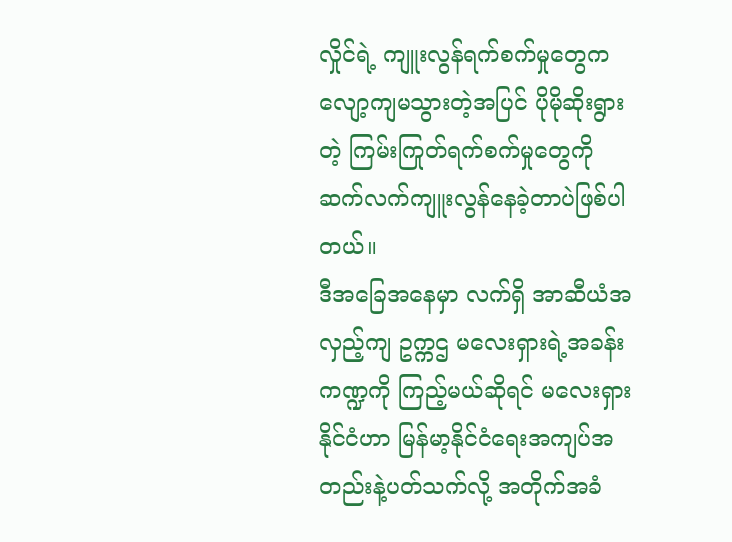လှိုင်ရဲ့ ကျူးလွန်ရက်စက်မှုတွေက လျော့ကျမသွားတဲ့အပြင် ပိုမိုဆိုးရွားတဲ့ ကြမ်းကြုတ်ရက်စက်မှုတွေကို ဆက်လက်ကျူးလွန်နေခဲ့တာပဲဖြစ်ပါတယ်။
ဒီအခြေအနေမှာ လက်ရှိ အာဆီယံအလှည့်ကျ ဥက္ကဌ မလေးရှားရဲ့အခန်းကဏ္ဍကို ကြည့်မယ်ဆိုရင် မလေးရှားနိုင်ငံဟာ မြန်မာ့နိုင်ငံရေးအကျပ်အတည်းနဲ့ပတ်သက်လို့ အတိုက်အခံ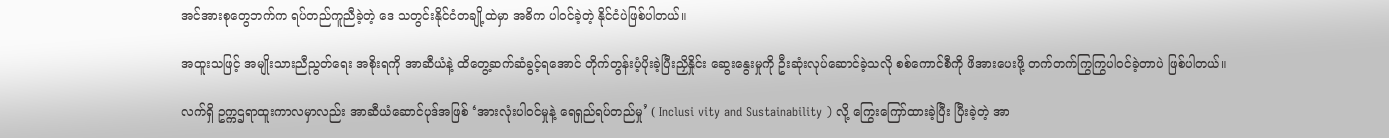အင်အားစုတွေဘက်က ရပ်တည်ကူညီခဲ့တဲ့ ဒေ သတွင်းနိုင်ငံတချို့ထဲမှာ အဓိက ပါဝင်ခဲ့တဲ့ နိုင်ငံပဲဖြစ်ပါတယ်။

အထူးသဖြင့် အမျိုးသားညီညွတ်ရေး အစိုးရကို အာဆီယံနဲ့ ထိတွေ့ဆက်ဆံခွင့်ရအောင် တိုက်တွန်းပံ့ပိုးခဲ့ပြီးညှိနှိုင်း ဆွေးနွေးမှုကို ဦးဆုံးလုပ်ဆောင်ခဲ့သလို စစ်ကောင်စီကို ဖိအားပေးဖို့ တက်တက်ကြွကြွပါဝင်ခဲ့တာပဲ ဖြစ်ပါတယ်။

လက်ရှိ ဥက္ကဌရာထူးကာလမှာလည်း အာဆီယံဆောင်ပုဒ်အဖြစ် ‘အားလုံးပါဝင်မှုနဲ့ ရေရှည်ရပ်တည်မှု’ ( Inclusi vity and Sustainability ) လို့ ကြွေးကြော်ထားခဲ့ပြီး ပြီးခဲ့တဲ့ အာ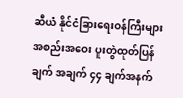ဆီယံ နိုင်ငံခြားရေးဝန်ကြီးများ အစည်းအဝေး ပူးတွဲထုတ်ပြန်ချက် အချက် ၄၄ ချက်အနက်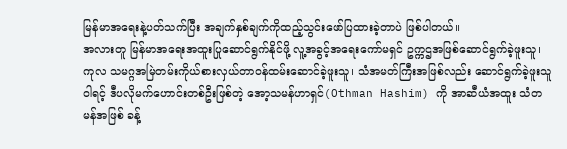မြန်မာအရေးနဲ့ပတ်သက်ပြီး အချက်နှစ်ချက်ကိုထည့်သွင်း‌ဖော်ပြထားခဲ့တာပဲ ဖြစ်ပါတယ်။
အလားတူ မြန်မာအရေးအထူးပြုဆောင်ရွက်နိုင်ဖို့ လူ့အခွင့်အရေးကော်မရှင် ဥက္ကဌအဖြစ်ဆောင်ရွက်ခဲ့ဖူးသူ၊ ကုလ သမဂ္ဂအမြဲတမ်းကိုယ်စားလှယ်တာဝန်ထမ်းဆောင်ခဲ့ဖူးသူ၊ သံအမတ်ကြီးအဖြစ်လည်း ဆောင်ရွက်ခဲ့ဖူးသူဝါရင့် ဒီပလိုမက်ဟောင်းတစ်ဦးဖြစ်တဲ့ အော့သမန်ဟာရှင်(Othman Hashim) ကို အာဆီယံအထူး သံတမန်အဖြစ် ခန့်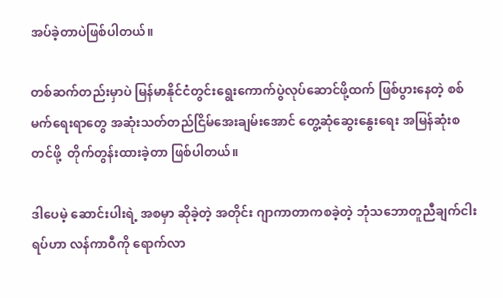အပ်ခဲ့တာပဲဖြစ်ပါတယ်။

တစ်ဆက်တည်းမှာပဲ မြန်မာနိုင်ငံတွင်းရွေးကောက်ပွဲလုပ်ဆောင်ဖို့ထက် ဖြစ်ပွားနေတဲ့ စစ်မက်ရေးရာတွေ အဆုံးသတ်တည်ငြိမ်အေးချမ်းအောင် တွေ့ဆုံဆွေးနွေးရေး အမြန်ဆုံးစတင်ဖို့  တိုက်တွန်းထားခဲ့တာ ဖြစ်ပါတယ်။

ဒါပေမဲ့ ‌ဆောင်းပါးရဲ့ အစမှာ ဆိုခဲ့တဲ့ အတိုင်း ဂျာကာတာကစခဲ့တဲ့ ဘုံသဘောတူညီချက်ငါးရပ်ဟာ လန်ကာဝီကို ရောက်လာ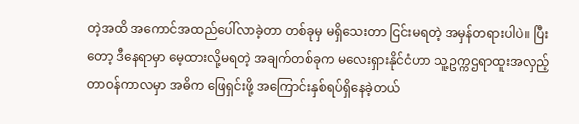တဲ့အထိ အကောင်အထည်ပေါ်လာခဲ့တာ တစ်ခုမှ မရှိသေးတာ ငြင်းမရတဲ့ အမှန်တရားပါပဲ။ ပြီးတော့ ဒီနေရာမှာ မေ့ထားလို့မရတဲ့ အချက်တစ်ခုက မလေးရှားနိုင်ငံဟာ သူ့ဥက္ကဌရာထူးအလှည့်တာဝန်ကာလမှာ အဓိက ဖြေရှင်းဖို့ အကြောင်းနှစ်ရပ်ရှိနေခဲ့တယ်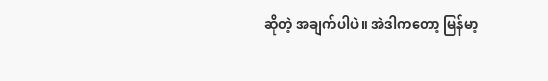ဆိုတဲ့ အချက်ပါပဲ။ အဲဒါကတော့ မြန်မာ့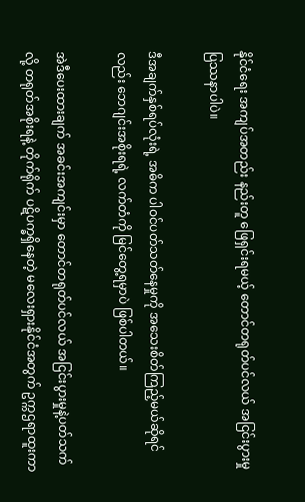နိုင်ငံရေး အကျပ်အတည်း နည်းတူ ဖြေရှင်းရမယ့် တောင်တရုတ်ပင်လယ် အငြင်းပွားမှုပြဿနာပါပဲ။

ဒီအချက်နှစ်ရပ်လုံးရဲ့ အဓိက ပါဝင်ပတ်သတ်နေမှုကို အသေးစိတ်ကြည့်မယ်ဆိုရင်လည်း ဘေဂျင်းအစိုးရရဲ့ လက်တံကို မြင်တွေ့ရမှာပဲ ဖြစ်ပါတယ်။

အဲဒီပေးထားချက် အခင်းအကျင်းမှာ တောင်တရုတ်ပင်လယ် အငြင်းပွားမှုနဲ့ပတ်သက်လို့ တရုတ်အစိုးရနဲ့ တိုက်ရိုက် ပဋိပက္ခရှိနေတဲ့ မလေးရှားနိုင်ငံအတွက် ဥက္ကဌရာထူးကာ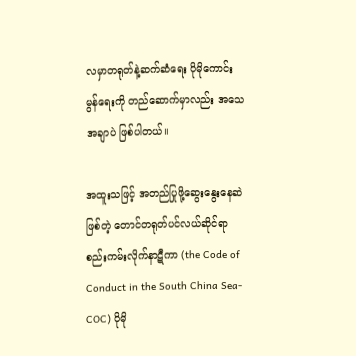လမှာတရုတ်နဲ့ဆက်ဆံရေး ပိုမိုကောင်းမွန်ရေးကို တည်ဆောက်မှာလည်း အသေအချာပဲ ဖြစ်ပါတယ်။

အထူးသဖြင့် အတည်ပြုဖို့ဆွေးနွေးနေဆဲဖြစ်တဲ့ တောင်တရုတ်ပင်လယ်ဆိုင်ရာ စည်းကမ်းလိုက်နာဋီကာ (the Code of Conduct in the South China Sea-COC) ပိုမို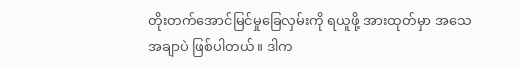တိုးတက်အောင်မြင်မှုခြေလှမ်းကို ရယူဖို့ အားထုတ်မှာ အသေအချာပဲ ဖြစ်ပါတယ်။ ဒါက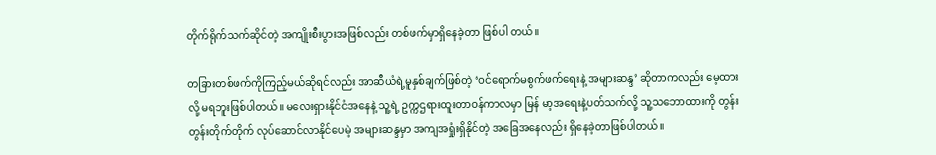တိုက်ရိုက်သက်ဆိုင်တဲ့ အကျိုးစီးပွားအဖြစ်လည်း တစ်ဖက်မှာရှိနေခဲ့တာ ဖြစ်ပါ တယ်။

တခြားတစ်ဖက်ကိုကြည့်မယ်ဆိုရင်လည်း အာဆီယံရဲ့မူနှစ်ချက်ဖြစ်တဲ့ ‘ဝင်ရောက်မစွက်ဖက်ရေးနဲ့ အများဆန္ဒ’ ဆိုတာကလည်း မေ့ထားလို့ မရဘူးဖြစ်ပါတယ်။ မလေးရှားနိုင်ငံအနေနဲ့ သူ့ရဲ့ ဥက္ကဌရားထူးတာဝန်ကာလမှာ မြန် မာ့အရေးနဲ့ပတ်သက်လို့ သူ့သဘောထားကို တွန်းတွန်းတိုက်တိုက် လုပ်ဆောင်လာနိုင်ပေမဲ့ အများဆန္ဒမှာ အကျအရှုံးရှိနိုင်တဲ့ အခြေအနေလည်း ရှိနေခဲ့တာဖြစ်ပါတယ်။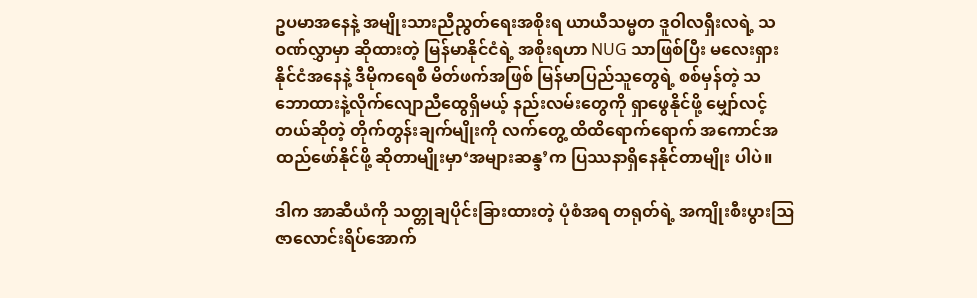ဥပမာအနေနဲ့ အမျိုးသားညီညွတ်ရေးအစိုးရ ယာယီသမ္မတ ဒူဝါလရှီးလရဲ့ သဝဏ်လွှာမှာ ဆိုထားတဲ့ မြန်မာနိုင်ငံရဲ့ အစိုးရဟာ NUG သာဖြစ်ပြီး မလေးရှားနိုင်ငံအနေနဲ့ ဒီမိုကရေစီ မိတ်ဖက်အဖြစ် မြန်မာပြည်သူတွေရဲ့ စစ်မှန်တဲ့ သဘောထားနဲ့လိုက်လျောညီထွေရှိမယ့် နည်းလမ်းတွေကို ရှာဖွေနိုင်ဖို့ မျှော်လင့်တယ်ဆိုတဲ့ တိုက်တွန်းချက်မျိုးကို လက်တွေ့ ထိထိရောက်ရောက် အကောင်အထည်ဖော်နိုင်ဖို့ ဆိုတာမျိုးမှာ‘အများဆန္ဒ’က ပြဿနာရှိနေနိုင်တာမျိုး ပါပဲ။

ဒါက အာဆီယံကို သတ္တုချပိုင်းခြားထားတဲ့ ပုံစံအရ တရုတ်ရဲ့ အကျိုးစီးပွားဩဇာလောင်းရိပ်အောက်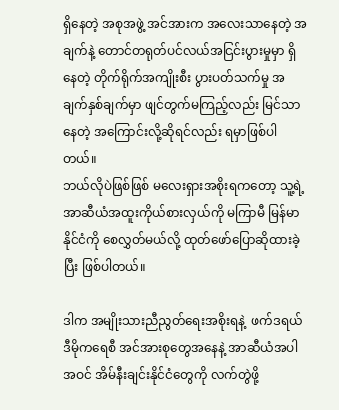ရှိနေတဲ့ အစုအဖွဲ့ အင်အားက အလေးသာနေတဲ့ အချက်နဲ့ တောင်တရုတ်ပင်လယ်အငြင်းပွားမှုမှာ ရှိနေတဲ့ တိုက်ရိုက်အကျိုးစီး ပွားပတ်သက်မှု အချက်နှစ်ချက်မှာ ဖျင်တွက်မကြည့်လည်း မြင်သာနေတဲ့ အကြောင်းလို့ဆိုရင်လည်း ရမှာဖြစ်ပါတယ်။
ဘယ်လိုပဲဖြစ်ဖြစ် မလေးရှားအစိုးရကတော့ သူ့ရဲ့ အာဆီယံအထူးကိုယ်စားလှယ်ကို မကြာမီ မြန်မာနိုင်ငံကို စေလွှတ်မယ်လို့ ထုတ်ဖော်ပြောဆိုထားခဲ့ပြီး ဖြစ်ပါတယ်။

ဒါက အမျိုးသားညီညွတ်ရေးအစိုးရနဲ့  ဖက်ဒရယ်ဒီမိုကရေစီ အင်အားစုတွေအနေနဲ့ အာဆီယံအပါအဝင် အိမ်နီးချင်းနိုင်ငံတွေကို လက်တွဲဖို့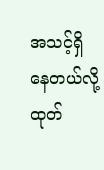အသင့်ရှိနေတယ်လို့ ထုတ်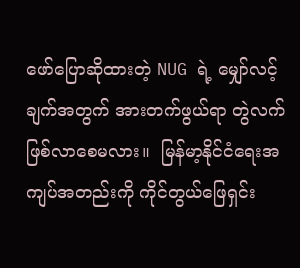ဖော်ပြောဆိုထားတဲ့ NUG ရဲ့ မျှော်လင့်ချက်အတွက် အားတက်ဖွယ်ရာ တွဲလက်ဖြစ်လာစေမလား။  မြန်မာ့နိုင်ငံရေးအကျပ်အတည်းကို ကိုင်တွယ်ဖြေရှင်း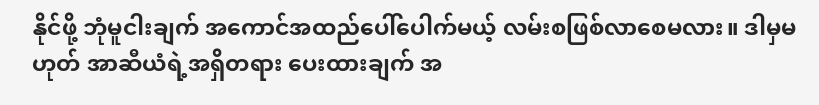နိုင်ဖို့ ဘုံမူငါးချက် အကောင်အထည်ပေါ်ပေါက်မယ့် လမ်းစဖြစ်လာစေမလား။ ဒါမှမဟုတ် အာဆီယံရဲ့အရှိတရား ပေးထားချက် အ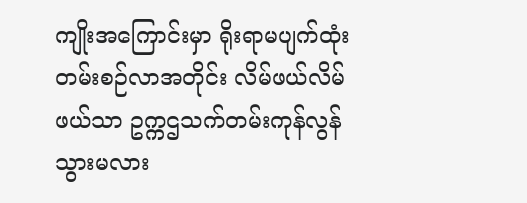ကျိုးအကြောင်းမှာ ရိုးရာမပျက်ထုံးတမ်းစဉ်လာအတိုင်း လိမ်ဖယ်လိမ်ဖယ်သာ ဥက္ကဌသက်တမ်းကုန်လွန်သွားမလား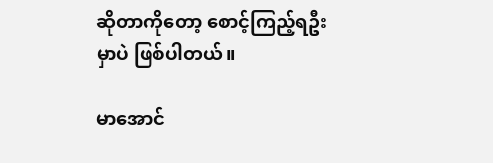ဆိုတာကိုတော့ စောင့်ကြည့်ရဦးမှာပဲ ဖြစ်ပါတယ်။

မာအောင်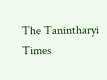The Tanintharyi Times